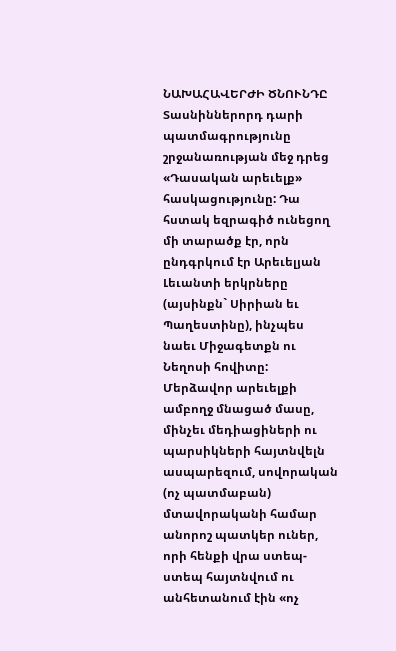ՆԱԽԱՀԱՎԵՐԺԻ ԾՆՈՒՆԴԸ
Տասնիններորդ դարի պատմագրությունը շրջանառության մեջ դրեց «Դասական արեւելք» հասկացությունը: Դա հստակ եզրագիծ ունեցող մի տարածք էր, որն ընդգրկում էր Արեւելյան Լեւանտի երկրները (այսինքն` Սիրիան եւ Պաղեստինը), ինչպես նաեւ Միջագետքն ու Նեղոսի հովիտը: Մերձավոր արեւելքի ամբողջ մնացած մասը, մինչեւ մեդիացիների ու պարսիկների հայտնվելն ասպարեզում, սովորական (ոչ պատմաբան) մտավորականի համար անորոշ պատկեր ուներ, որի հենքի վրա ստեպ-ստեպ հայտնվում ու անհետանում էին «ոչ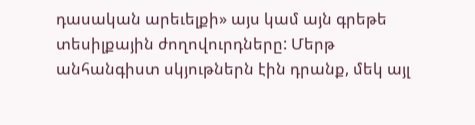դասական արեւելքի» այս կամ այն գրեթե տեսիլքային ժողովուրդները: Մերթ անհանգիստ սկյութներն էին դրանք, մեկ այլ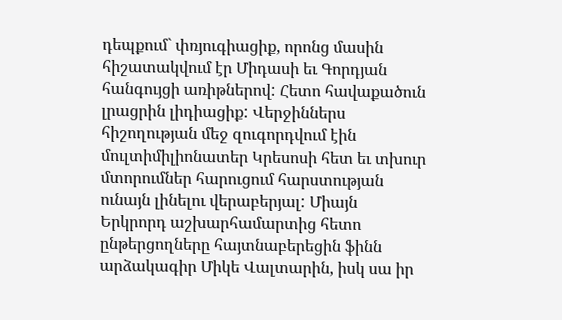դեպքում` փռյուգիացիք, որոնց մասին հիշատակվում էր Միդասի եւ Գորդյան հանգույցի առիթներով: Հետո հավաքածուն լրացրին լիդիացիք: Վերջիններս հիշողության մեջ զուգորդվում էին մուլտիմիլիոնատեր Կրեսոսի հետ եւ տխուր մտորումներ հարուցում հարստության ունայն լինելու վերաբերյալ: Միայն Երկրորդ աշխարհամարտից հետո ընթերցողները հայտնաբերեցին ֆինն արձակագիր Միկե Վալտարին, իսկ սա իր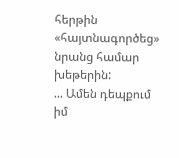հերթին «հայտնագործեց» նրանց համար խեթերին:
... Ամեն դեպքում իմ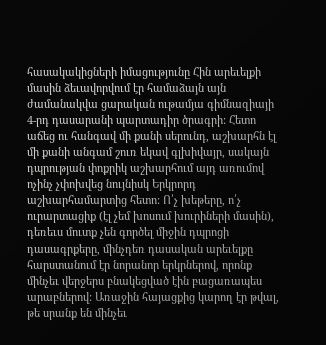հասակակիցների իմացությունը Հին արեւելքի մասին ձեւավորվում էր համաձայն այն ժամանակվա ցարական ութամյա գիմնազիայի 4-րդ դասարանի պարտադիր ծրագրի: Հետո աճեց ու հանգավ մի քանի սերունդ, աշխարհն էլ մի քանի անգամ շուռ եկավ գլխիվայր, սակայն դպրության փոքրիկ աշխարհում այդ առումով ոչինչ չփոխվեց նույնիսկ Երկրորդ աշխարհամարտից հետո: Ո՛չ խեթերը, ո՛չ ուրարտացիք (էլ չեմ խոսում խուրիների մասին), դեռեւս մուտք չեն գործել միջին դպրոցի դասագրքերը, մինչդեռ դասական արեւելքը հարստանում էր նորանոր երկրներով, որոնք մինչեւ վերջերս բնակեցված էին բացառապես արաբներով: Առաջին հայացքից կարող էր թվալ, թե սրանք են մինչեւ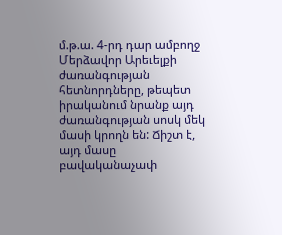մ.թ.ա. 4-րդ դար ամբողջ Մերձավոր Արեւելքի ժառանգության հետնորդները, թեպետ իրականում նրանք այդ ժառանգության սոսկ մեկ մասի կրողն են: Ճիշտ է, այդ մասը բավականաչափ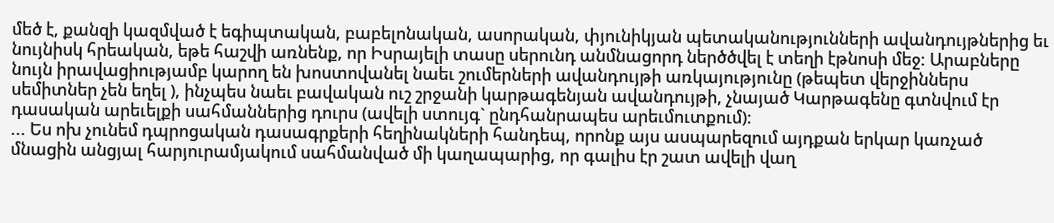մեծ է, քանզի կազմված է եգիպտական, բաբելոնական, ասորական, փյունիկյան պետականությունների ավանդույթներից եւ նույնիսկ հրեական, եթե հաշվի առնենք, որ Իսրայելի տասը սերունդ անմնացորդ ներծծվել է տեղի էթնոսի մեջ: Արաբները նույն իրավացիությամբ կարող են խոստովանել նաեւ շումերների ավանդույթի առկայությունը (թեպետ վերջիններս սեմիտներ չեն եղել ), ինչպես նաեւ բավական ուշ շրջանի կարթագենյան ավանդույթի, չնայած Կարթագենը գտնվում էր դասական արեւելքի սահմաններից դուրս (ավելի ստույգ` ընդհանրապես արեւմուտքում):
... Ես ոխ չունեմ դպրոցական դասագրքերի հեղինակների հանդեպ, որոնք այս ասպարեզում այդքան երկար կառչած մնացին անցյալ հարյուրամյակում սահմանված մի կաղապարից, որ գալիս էր շատ ավելի վաղ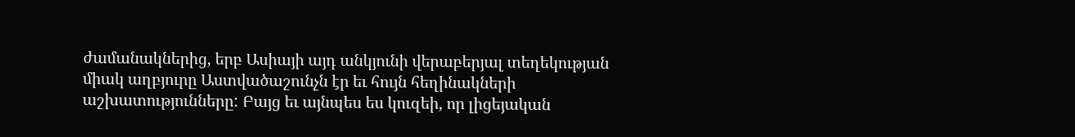ժամանակներից, երբ Ասիայի այդ անկյունի վերաբերյալ տեղեկության միակ աղբյուրը Աստվածաշունչն էր եւ հույն հեղինակների աշխատությունները: Բայց եւ այնպես ես կուզեի, որ լիցեյական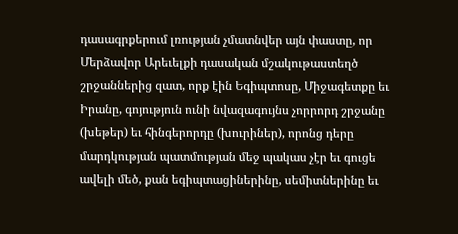դասագրքերում լռության չմատնվեր այն փաստը, որ Մերձավոր Արեւելքի դասական մշակութաստեղծ շրջաններից զատ, որք էին Եգիպտոսը, Միջագետքը եւ Իրանը, գոյություն ունի նվազագույնս չորրորդ շրջանը (խեթեր) եւ հինգերորդը (խուրիներ), որոնց դերը մարդկության պատմության մեջ պակաս չէր եւ գուցե ավելի մեծ, քան եգիպտացիներինը, սեմիտներինը եւ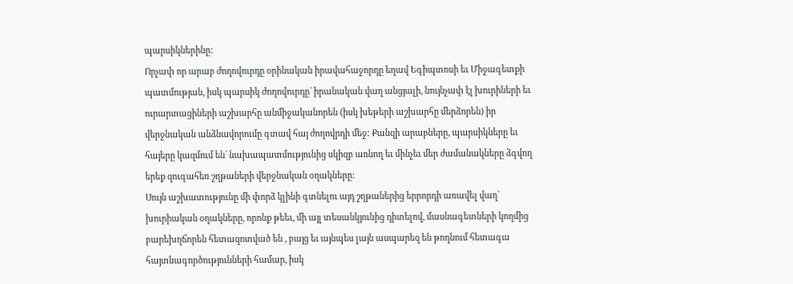պարսիկներինը:
Որչափ որ արաբ ժողովուրդը օրինական իրավահաջորդը եղավ Եգիպտոսի եւ Միջագետքի պատմության, իսկ պարսիկ ժողովուրդը` իրանական վաղ անցյալի, նույնչափ էլ խուրիների եւ ուրարտացիների աշխարհը անմիջականորեն (իսկ խեթերի աշխարհը մերձորեն) իր վերջնական անձնավորումը գտավ հայ ժողովրդի մեջ: Քանզի արաբները, պարսիկները եւ հայերը կազմում են` նախապատմությունից սկիզբ առնող եւ մինչեւ մեր ժամանակները ձգվող երեք զուգահեռ շղթաների վերջնական օղակները:
Սույն աշխատությունը մի փորձ կլինի գտնելու այդ շղթաներից երրորդի առավել վաղ` խուրիական օղակները, որոնք թեեւ, մի այլ տեսանկյունից դիտելով, մասնագետների կողմից բարեխղճորեն հետազոտված են , բայց եւ այնպես լայն ասպարեզ են թողնում հետագա հայտնագործությունների համար, իսկ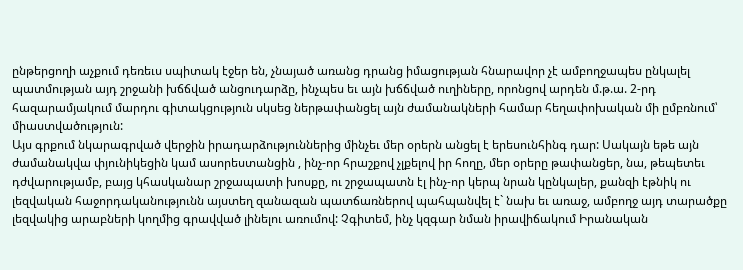ընթերցողի աչքում դեռեւս սպիտակ էջեր են, չնայած առանց դրանց իմացության հնարավոր չէ ամբողջապես ընկալել պատմության այդ շրջանի խճճված անցուդարձը, ինչպես եւ այն խճճված ուղիները, որոնցով արդեն մ.թ.ա. 2-րդ հազարամյակում մարդու գիտակցություն սկսեց ներթափանցել այն ժամանակների համար հեղափոխական մի ըմբռնում՝ միաստվածություն:
Այս գրքում նկարագրված վերջին իրադարձություններից մինչեւ մեր օրերն անցել է երեսունհինգ դար: Սակայն եթե այն ժամանակվա փյունիկեցին կամ ասորեստանցին , ինչ-որ հրաշքով չլքելով իր հողը, մեր օրերը թափանցեր, նա, թեպետեւ դժվարությամբ, բայց կհասկանար շրջապատի խոսքը, ու շրջապատն էլ ինչ-որ կերպ նրան կընկալեր, քանզի էթնիկ ու լեզվական հաջորդականությունն այստեղ զանազան պատճառներով պահպանվել է` նախ եւ առաջ, ամբողջ այդ տարածքը լեզվակից արաբների կողմից գրավված լինելու առումով: Չգիտեմ, ինչ կզգար նման իրավիճակում Իրանական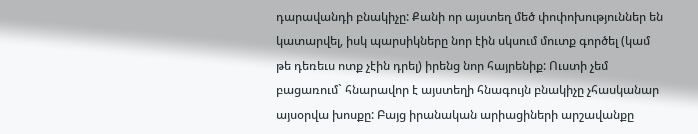դարավանդի բնակիչը: Քանի որ այստեղ մեծ փոփոխություններ են կատարվել, իսկ պարսիկները նոր էին սկսում մուտք գործել (կամ թե դեռեւս ոտք չէին դրել) իրենց նոր հայրենիք: Ուստի չեմ բացառում` հնարավոր է այստեղի հնագույն բնակիչը չհասկանար այսօրվա խոսքը: Բայց իրանական արիացիների արշավանքը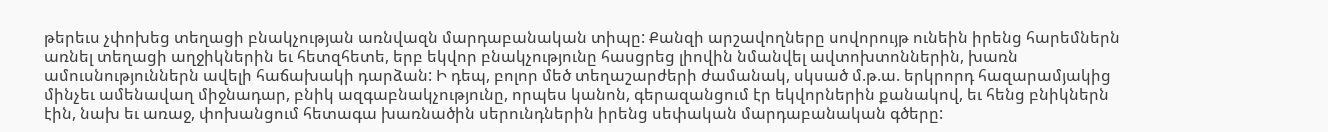թերեւս չփոխեց տեղացի բնակչության առնվազն մարդաբանական տիպը: Քանզի արշավողները սովորույթ ունեին իրենց հարեմներն առնել տեղացի աղջիկներին եւ հետզհետե, երբ եկվոր բնակչությունը հասցրեց լիովին նմանվել ավտոխտոններին, խառն ամուսնություններն ավելի հաճախակի դարձան: Ի դեպ, բոլոր մեծ տեղաշարժերի ժամանակ, սկսած մ.թ.ա. երկրորդ հազարամյակից մինչեւ ամենավաղ միջնադար, բնիկ ազգաբնակչությունը, որպես կանոն, գերազանցում էր եկվորներին քանակով, եւ հենց բնիկներն էին, նախ եւ առաջ, փոխանցում հետագա խառնածին սերունդներին իրենց սեփական մարդաբանական գծերը: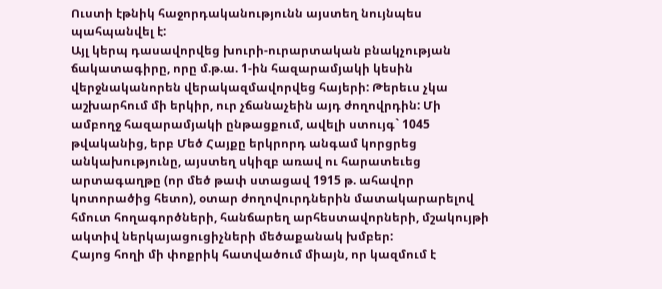Ուստի էթնիկ հաջորդականությունն այստեղ նույնպես պահպանվել է:
Այլ կերպ դասավորվեց խուրի-ուրարտական բնակչության ճակատագիրը, որը մ.թ.ա. 1-ին հազարամյակի կեսին վերջնականորեն վերակազմավորվեց հայերի: Թերեւս չկա աշխարհում մի երկիր, ուր չճանաչեին այդ ժողովրդին: Մի ամբողջ հազարամյակի ընթացքում, ավելի ստույգ` 1045 թվականից, երբ Մեծ Հայքը երկրորդ անգամ կորցրեց անկախությունը, այստեղ սկիզբ առավ ու հարատեւեց արտագաղթը (որ մեծ թափ ստացավ 1915 թ. ահավոր կոտորածից հետո), օտար ժողովուրդներին մատակարարելով հմուտ հողագործների, հանճարեղ արհեստավորների, մշակույթի ակտիվ ներկայացուցիչների մեծաքանակ խմբեր:
Հայոց հողի մի փոքրիկ հատվածում միայն, որ կազմում է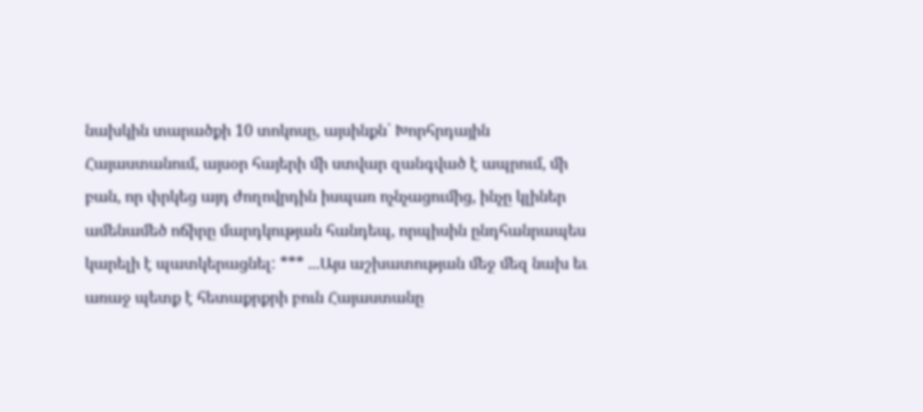նախկին տարածքի 10 տոկոսը, այսինքն՝ Խորհրդային Հայաստանում, այսօր հայերի մի ստվար զանգված է ապրում, մի բան, որ փրկեց այդ ժողովրդին իսպառ ոչնչացումից, ինչը կլիներ ամենամեծ ոճիրը մարդկության հանդեպ, որպիսին ընդհանրապես կարելի է պատկերացնել: *** ...Այս աշխատության մեջ մեզ նախ եւ առաջ պետք է հետաքրքրի բուն Հայաստանը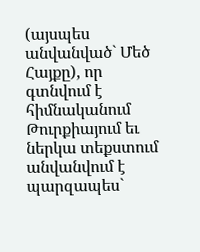(այսպես անվանված` Մեծ Հայքը), որ գտնվում է հիմնականում Թուրքիայում եւ ներկա տեքստում անվանվում է պարզապես`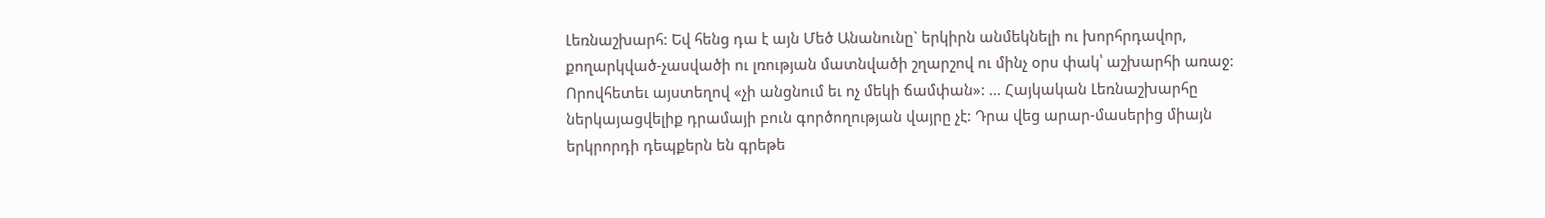Լեռնաշխարհ: Եվ հենց դա է այն Մեծ Անանունը` երկիրն անմեկնելի ու խորհրդավոր, քողարկված-չասվածի ու լռության մատնվածի շղարշով ու մինչ օրս փակ՝ աշխարհի առաջ: Որովհետեւ այստեղով «չի անցնում եւ ոչ մեկի ճամփան»: ... Հայկական Լեռնաշխարհը ներկայացվելիք դրամայի բուն գործողության վայրը չէ: Դրա վեց արար-մասերից միայն երկրորդի դեպքերն են գրեթե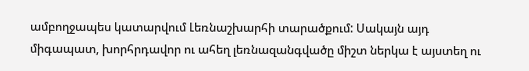ամբողջապես կատարվում Լեռնաշխարհի տարածքում: Սակայն այդ միգապատ, խորհրդավոր ու ահեղ լեռնազանգվածը միշտ ներկա է այստեղ ու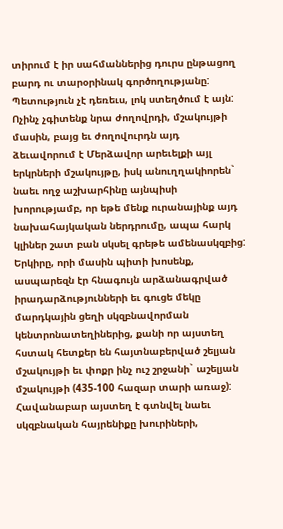տիրում է իր սահմաններից դուրս ընթացող բարդ ու տարօրինակ գործողությանը: Պետություն չէ դեռեւս, լոկ ստեղծում է այն: Ոչինչ չգիտենք նրա ժողովրդի, մշակույթի մասին, բայց եւ ժողովուրդն այդ ձեւավորում է Մերձավոր արեւելքի այլ երկրների մշակույթը, իսկ անուղղակիորեն` նաեւ ողջ աշխարհինը այնպիսի խորությամբ, որ եթե մենք ուրանայինք այդ նախահայկական ներդրումը, ապա հարկ կլիներ շատ բան սկսել գրեթե ամենասկզբից:
Երկիրը, որի մասին պիտի խոսենք, ասպարեզն էր հնագույն արձանագրված իրադարձությունների եւ գուցե մեկը մարդկային ցեղի սկզբնավորման կենտրոնատեղիներից, քանի որ այստեղ հստակ հետքեր են հայտնաբերված շելյան մշակույթի եւ փոքր ինչ ուշ շրջանի` աշելյան մշակույթի (435-100 հազար տարի առաջ):
Հավանաբար այստեղ է գտնվել նաեւ սկզբնական հայրենիքը խուրիների,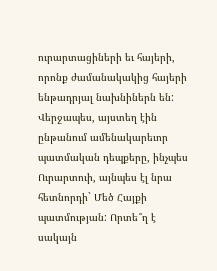ուրարտացիների եւ հայերի, որոնք ժամանակակից հայերի ենթադրյալ նախնիներն են: Վերջապես, այստեղ էին ընթանում ամենակարեւոր պատմական դեպքերը, ինչպես Ուրարտուի, այնպես էլ նրա հետնորդի` Մեծ Հայքի պատմության: Որտե՞ղ է սակայն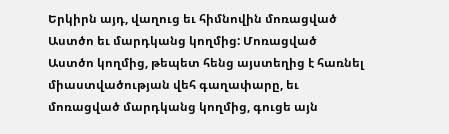Երկիրն այդ, վաղուց եւ հիմնովին մոռացված Աստծո եւ մարդկանց կողմից: Մոռացված Աստծո կողմից, թեպետ հենց այստեղից է հառնել միաստվածության վեհ գաղափարը, եւ մոռացված մարդկանց կողմից, գուցե այն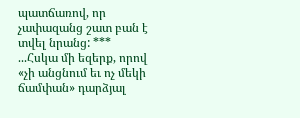պատճառով, որ չափազանց շատ բան է տվել նրանց: ***
...Հսկա մի եզերք, որով «չի անցնում եւ ոչ մեկի ճամփան» դարձյալ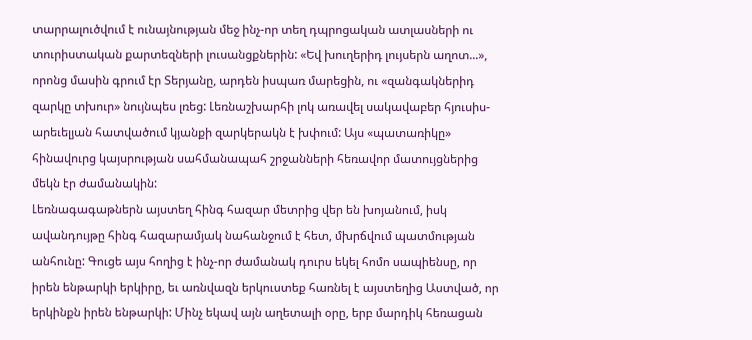տարրալուծվում է ունայնության մեջ ինչ-որ տեղ դպրոցական ատլասների ու տուրիստական քարտեզների լուսանցքներին: «Եվ խուղերիդ լույսերն աղոտ...», որոնց մասին գրում էր Տերյանը, արդեն իսպառ մարեցին, ու «զանգակներիդ զարկը տխուր» նույնպես լռեց: Լեռնաշխարհի լոկ առավել սակավաբեր հյուսիս-արեւելյան հատվածում կյանքի զարկերակն է խփում: Այս «պատառիկը» հինավուրց կայսրության սահմանապահ շրջանների հեռավոր մատույցներից մեկն էր ժամանակին:
Լեռնագագաթներն այստեղ հինգ հազար մետրից վեր են խոյանում, իսկ ավանդույթը հինգ հազարամյակ նահանջում է հետ, մխրճվում պատմության անհունը: Գուցե այս հողից է ինչ-որ ժամանակ դուրս եկել հոմո սապիենսը, որ իրեն ենթարկի երկիրը, եւ առնվազն երկուստեք հառնել է այստեղից Աստված, որ երկինքն իրեն ենթարկի: Մինչ եկավ այն աղետալի օրը, երբ մարդիկ հեռացան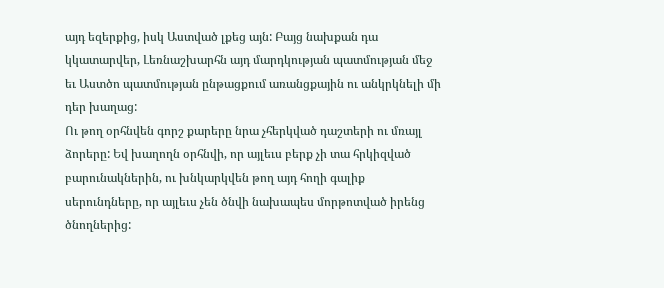այդ եզերքից, իսկ Աստված լքեց այն: Բայց նախքան դա կկատարվեր, Լեռնաշխարհն այդ մարդկության պատմության մեջ եւ Աստծո պատմության ընթացքում առանցքային ու անկրկնելի մի դեր խաղաց:
Ու թող օրհնվեն գորշ քարերը նրա չհերկված դաշտերի ու մռայլ ձորերը: Եվ խաղողն օրհնվի, որ այլեւս բերք չի տա հրկիզված բարունակներին, ու խնկարկվեն թող այդ հողի գալիք սերունդները, որ այլեւս չեն ծնվի նախապես մորթոտված իրենց ծնողներից: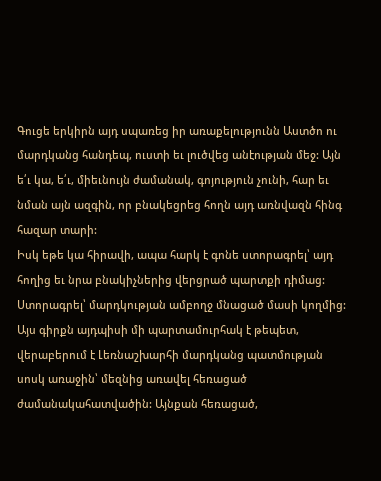Գուցե երկիրն այդ սպառեց իր առաքելությունն Աստծո ու մարդկանց հանդեպ, ուստի եւ լուծվեց անէության մեջ: Այն ե՛ւ կա, ե՛ւ, միեւնույն ժամանակ, գոյություն չունի, հար եւ նման այն ազգին, որ բնակեցրեց հողն այդ առնվազն հինգ հազար տարի:
Իսկ եթե կա հիրավի, ապա հարկ է գոնե ստորագրել՝ այդ հողից եւ նրա բնակիչներից վերցրած պարտքի դիմաց: Ստորագրել՝ մարդկության ամբողջ մնացած մասի կողմից:
Այս գիրքն այդպիսի մի պարտամուրհակ է թեպետ, վերաբերում է Լեռնաշխարհի մարդկանց պատմության սոսկ առաջին՝ մեզնից առավել հեռացած ժամանակահատվածին: Այնքան հեռացած,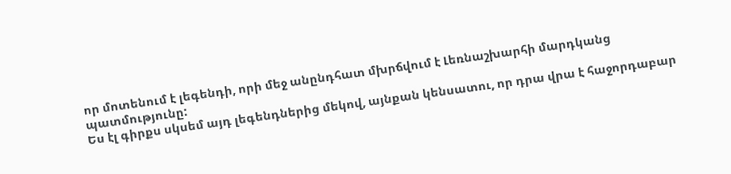որ մոտենում է լեգենդի, որի մեջ անընդհատ մխրճվում է Լեռնաշխարհի մարդկանց պատմությունը:
Ես էլ գիրքս սկսեմ այդ լեգենդներից մեկով, այնքան կենսատու, որ դրա վրա է հաջորդաբար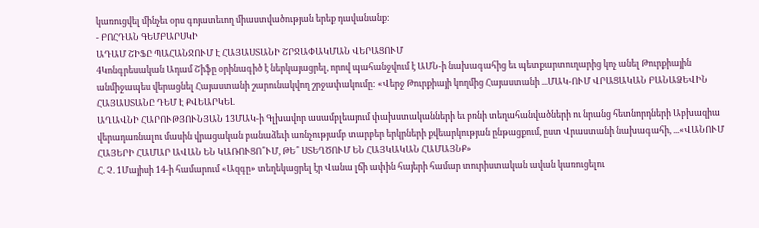կառուցվել մինչեւ օրս գոյատեւող միաստվածության երեք դավանանք:
- ԲՈՀԴԱՆ ԳԵՄԲԱՐՍԿԻ
ԱԴԱՄ ՇԻՖԸ ՊԱՀԱՆՋՈՒՄ Է ՀԱՅԱՍՏԱՆԻ ՇՐՋԱՓԱԿՄԱՆ ՎԵՐԱՑՈՒՄ
4Կոնգրեսական Ադամ Շիֆը օրինագիծ է ներկայացրել, որով պահանջվում է ԱՄՆ-ի նախագահից եւ պետքարտուղարից կոչ անել Թուրքիային անմիջապես վերացնել Հայաստանի շարունակվող շրջափակումը: «Վերջ Թուրքիայի կողմից Հայաստանի ...ՄԱԿ-ՈՒՄ ՎՐԱՑԱԿԱՆ ԲԱՆԱՁԵՎԻՆ ՀԱՅԱՍՏԱՆԸ ԴԵՄ Է ՔՎԵԱՐԿԵԼ
ԱՂԱՎՆԻ ՀԱՐՈՒԹՅՈՒՆՅԱՆ 13ՄԱԿ-ի Գլխավոր ասամբլեայում փախստականների եւ բռնի տեղահանվածների ու նրանց հետնորդների Աբխազիա վերադառնալու մասին վրացական բանաձեւի առնչությամբ տարբեր երկրների քվեարկության ընթացքում, ըստ Վրաստանի նախագահի, ...«ՎԱՆՈՒՄ ՀԱՅԵՐԻ ՀԱՄԱՐ ԱՎԱՆ ԵՆ ԿԱՌՈՒՑՈ՞ՒՄ, ԹԵ՞ ՍՏԵՂԾՈՒՄ ԵՆ ՀԱՅԿԱԿԱՆ ՀԱՄԱՅՆՔ»
Հ. Չ. 1Մայիսի 14-ի համարում «Ազգը» տեղեկացրել էր Վանա լճի ափին հայերի համար տուրիստական ավան կառուցելու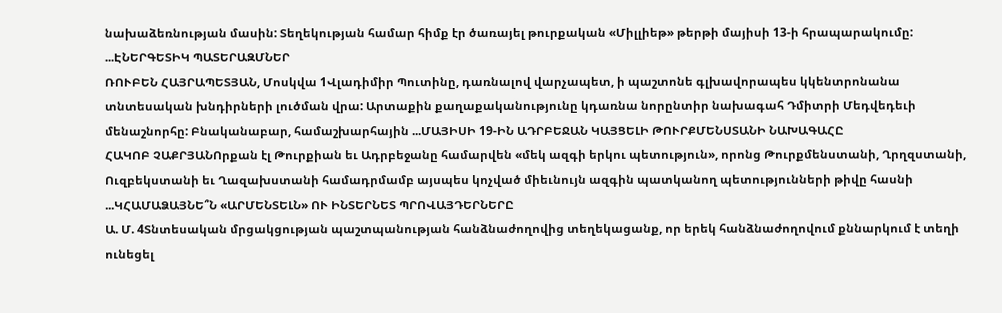նախաձեռնության մասին: Տեղեկության համար հիմք էր ծառայել թուրքական «Միլլիեթ» թերթի մայիսի 13-ի հրապարակումը: ...ԷՆԵՐԳԵՏԻԿ ՊԱՏԵՐԱԶՄՆԵՐ
ՌՈՒԲԵՆ ՀԱՅՐԱՊԵՏՅԱՆ, Մոսկվա 1Վլադիմիր Պուտինը, դառնալով վարչապետ, ի պաշտոնե գլխավորապես կկենտրոնանա տնտեսական խնդիրների լուծման վրա: Արտաքին քաղաքականությունը կդառնա նորընտիր նախագահ Դմիտրի Մեդվեդեւի մենաշնորհը: Բնականաբար, համաշխարհային ...ՄԱՅԻՍԻ 19-ԻՆ ԱԴՐԲԵՋԱՆ ԿԱՅՑԵԼԻ ԹՈՒՐՔՄԵՆՍՏԱՆԻ ՆԱԽԱԳԱՀԸ
ՀԱԿՈԲ ՉԱՔՐՅԱՆՈրքան էլ Թուրքիան եւ Ադրբեջանը համարվեն «մեկ ազգի երկու պետություն», որոնց Թուրքմենստանի, Ղրղզստանի, Ուզբեկստանի եւ Ղազախստանի համադրմամբ այսպես կոչված միեւնույն ազգին պատկանող պետությունների թիվը հասնի ...ԿՀԱՄԱՁԱՅՆԵ՞Ն «ԱՐՄԵՆՏԵԼՆ» ՈՒ ԻՆՏԵՐՆԵՏ ՊՐՈՎԱՅԴԵՐՆԵՐԸ
Ա. Մ. 4Տնտեսական մրցակցության պաշտպանության հանձնաժողովից տեղեկացանք, որ երեկ հանձնաժողովում քննարկում է տեղի ունեցել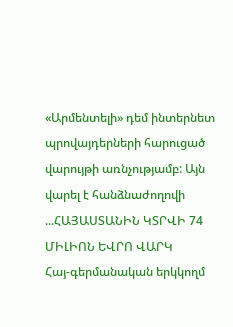«Արմենտելի» դեմ ինտերնետ պրովայդերների հարուցած վարույթի առնչությամբ: Այն վարել է հանձնաժողովի ...ՀԱՅԱՍՏԱՆԻՆ ԿՏՐՎԻ 74 ՄԻԼԻՈՆ ԵՎՐՈ ՎԱՐԿ
Հայ-գերմանական երկկողմ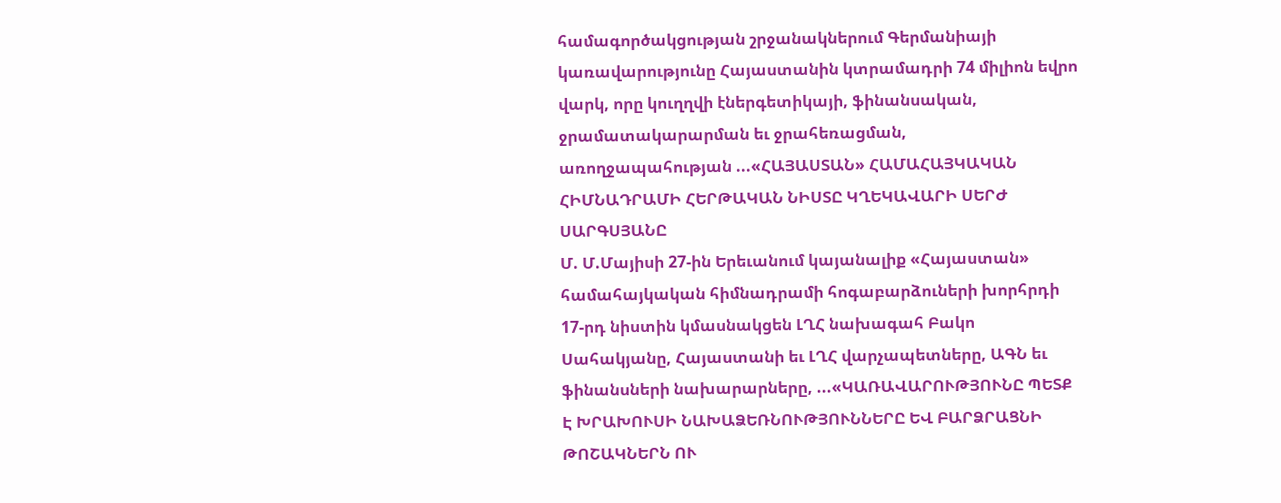համագործակցության շրջանակներում Գերմանիայի կառավարությունը Հայաստանին կտրամադրի 74 միլիոն եվրո վարկ, որը կուղղվի էներգետիկայի, ֆինանսական, ջրամատակարարման եւ ջրահեռացման, առողջապահության ...«ՀԱՅԱՍՏԱՆ» ՀԱՄԱՀԱՅԿԱԿԱՆ ՀԻՄՆԱԴՐԱՄԻ ՀԵՐԹԱԿԱՆ ՆԻՍՏԸ ԿՂԵԿԱՎԱՐԻ ՍԵՐԺ ՍԱՐԳՍՅԱՆԸ
Մ. Մ.Մայիսի 27-ին Երեւանում կայանալիք «Հայաստան» համահայկական հիմնադրամի հոգաբարձուների խորհրդի 17-րդ նիստին կմասնակցեն ԼՂՀ նախագահ Բակո Սահակյանը, Հայաստանի եւ ԼՂՀ վարչապետները, ԱԳՆ եւ ֆինանսների նախարարները, ...«ԿԱՌԱՎԱՐՈՒԹՅՈՒՆԸ ՊԵՏՔ Է ԽՐԱԽՈՒՍԻ ՆԱԽԱՁԵՌՆՈՒԹՅՈՒՆՆԵՐԸ ԵՎ ԲԱՐՁՐԱՑՆԻ ԹՈՇԱԿՆԵՐՆ ՈՒ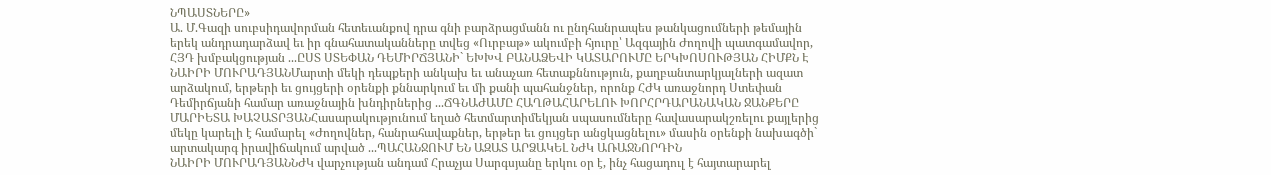ՆՊԱՍՏՆԵՐԸ»
Ա. Մ.Գազի սուբսիդավորման հետեւանքով դրա գնի բարձրացմանն ու ընդհանրապես թանկացումների թեմային երեկ անդրադարձավ եւ իր գնահատականները տվեց «Ուրբաթ» ակումբի հյուրը՝ Ազգային Ժողովի պատգամավոր, ՀՅԴ խմբակցության ...ԸՍՏ ՍՏԵՓԱՆ ԴԵՄԻՐՃՅԱՆԻ` ԵԽԽՎ ԲԱՆԱՁԵՎԻ ԿԱՏԱՐՈՒՄԸ ԵՐԿԽՈՍՈՒԹՅԱՆ ՀԻՄՔՆ Է
ՆԱԻՐԻ ՄՈՒՐԱԴՅԱՆՄարտի մեկի դեպքերի անկախ եւ անաչառ հետաքննություն, քաղբանտարկյալների ազատ արձակում, երթերի եւ ցույցերի օրենքի քննարկում եւ մի քանի պահանջներ, որոնք ՀԺԿ առաջնորդ Ստեփան Դեմիրճյանի համար առաջնային խնդիրներից ...ՃԳՆԱԺԱՄԸ ՀԱՂԹԱՀԱՐԵԼՈՒ ԽՈՐՀՐԴԱՐԱՆԱԿԱՆ ՋԱՆՔԵՐԸ
ՄԱՐԻԵՏԱ ԽԱՉԱՏՐՅԱՆՀասարակությունում եղած հետմարտիմեկյան սպասումները հավասարակշռելու քայլերից մեկը կարելի է համարել «Ժողովներ, հանրահավաքներ, երթեր եւ ցույցեր անցկացնելու» մասին օրենքի նախագծի` արտակարգ իրավիճակում արված ...ՊԱՀԱՆՋՈՒՄ ԵՆ ԱԶԱՏ ԱՐՁԱԿԵԼ ՆԺԿ ԱՌԱՋՆՈՐԴԻՆ
ՆԱԻՐԻ ՄՈՒՐԱԴՅԱՆՆԺԿ վարչության անդամ Հրաչյա Սարգսյանը երկու օր է, ինչ հացադուլ է հայտարարել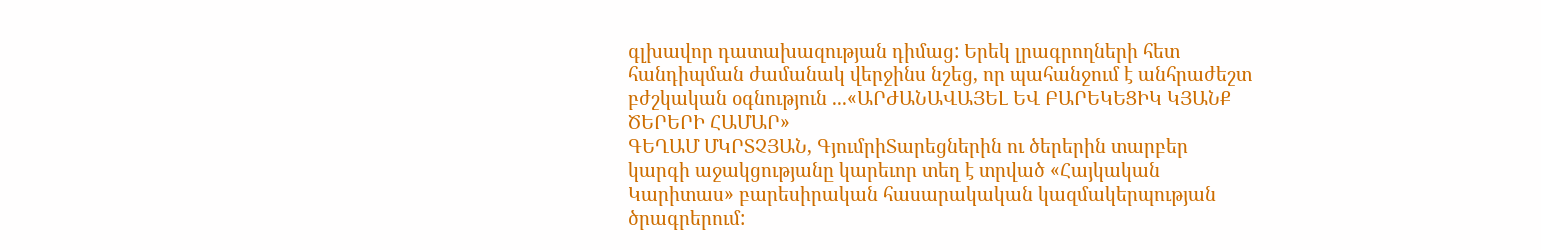գլխավոր դատախազության դիմաց: Երեկ լրագրողների հետ հանդիպման ժամանակ վերջինս նշեց, որ պահանջում է անհրաժեշտ բժշկական օգնություն ...«ԱՐԺԱՆԱՎԱՅԵԼ ԵՎ ԲԱՐԵԿԵՑԻԿ ԿՅԱՆՔ ԾԵՐԵՐԻ ՀԱՄԱՐ»
ԳԵՂԱՄ ՄԿՐՏՉՅԱՆ, ԳյումրիՏարեցներին ու ծերերին տարբեր կարգի աջակցությանը կարեւոր տեղ է տրված «Հայկական Կարիտաս» բարեսիրական հասարակական կազմակերպության ծրագրերում: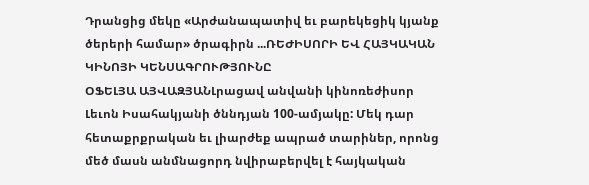Դրանցից մեկը «Արժանապատիվ եւ բարեկեցիկ կյանք ծերերի համար» ծրագիրն ...ՌԵԺԻՍՈՐԻ ԵՎ ՀԱՅԿԱԿԱՆ ԿԻՆՈՅԻ ԿԵՆՍԱԳՐՈՒԹՅՈՒՆԸ
ՕՖԵԼՅԱ ԱՅՎԱԶՅԱՆԼրացավ անվանի կինոռեժիսոր Լեւոն Իսահակյանի ծննդյան 100-ամյակը: Մեկ դար հետաքրքրական եւ լիարժեք ապրած տարիներ, որոնց մեծ մասն անմնացորդ նվիրաբերվել է հայկական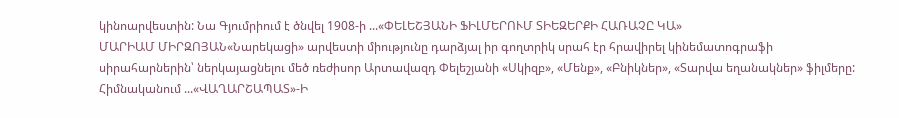կինոարվեստին: Նա Գյումրիում է ծնվել 1908-ի ...«ՓԵԼԵՇՅԱՆԻ ՖԻԼՄԵՐՈՒՄ ՏԻԵԶԵՐՔԻ ՀԱՌԱՉԸ ԿԱ»
ՄԱՐԻԱՄ ՄԻՐԶՈՅԱՆ«Նարեկացի» արվեստի միությունը դարձյալ իր գողտրիկ սրահ էր հրավիրել կինեմատոգրաֆի սիրահարներին՝ ներկայացնելու մեծ ռեժիսոր Արտավազդ Փելեշյանի «Սկիզբ», «Մենք», «Բնիկներ», «Տարվա եղանակներ» ֆիլմերը: Հիմնականում ...«ՎԱՂԱՐՇԱՊԱՏ»-Ի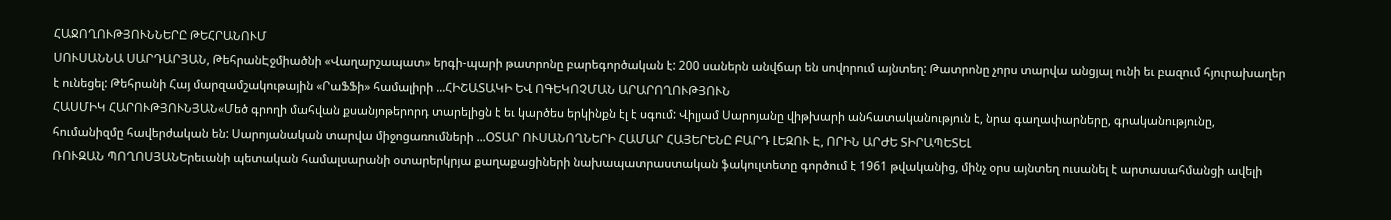ՀԱՋՈՂՈՒԹՅՈՒՆՆԵՐԸ ԹԵՀՐԱՆՈՒՄ
ՍՈՒՍԱՆՆԱ ՍԱՐԴԱՐՅԱՆ, ԹեհրանԷջմիածնի «Վաղարշապատ» երգի-պարի թատրոնը բարեգործական է: 200 սաներն անվճար են սովորում այնտեղ: Թատրոնը չորս տարվա անցյալ ունի եւ բազում հյուրախաղեր է ունեցել: Թեհրանի Հայ մարզամշակութային «ՐաՖՖի» համալիրի ...ՀԻՇԱՏԱԿԻ ԵՎ ՈԳԵԿՈՉՄԱՆ ԱՐԱՐՈՂՈՒԹՅՈՒՆ
ՀԱՍՄԻԿ ՀԱՐՈՒԹՅՈՒՆՅԱՆ«Մեծ գրողի մահվան քսանյոթերորդ տարելիցն է եւ կարծես երկինքն էլ է սգում: Վիլյամ Սարոյանը վիթխարի անհատականություն է, նրա գաղափարները, գրականությունը, հումանիզմը հավերժական են: Սարոյանական տարվա միջոցառումների ...ՕՏԱՐ ՈՒՍԱՆՈՂՆԵՐԻ ՀԱՄԱՐ ՀԱՅԵՐԵՆԸ ԲԱՐԴ ԼԵԶՈՒ Է, ՈՐԻՆ ԱՐԺԵ ՏԻՐԱՊԵՏԵԼ
ՌՈՒԶԱՆ ՊՈՂՈՍՅԱՆԵրեւանի պետական համալսարանի օտարերկրյա քաղաքացիների նախապատրաստական ֆակուլտետը գործում է 1961 թվականից, մինչ օրս այնտեղ ուսանել է արտասահմանցի ավելի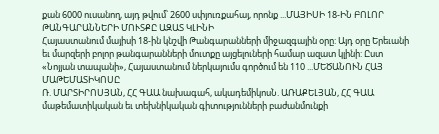քան 6000 ուսանող, այդ թվում՝ 2600 սփյուռքահայ, որոնք ...ՄԱՅԻՍԻ 18-ԻՆ ԲՈԼՈՐ ԹԱՆԳԱՐԱՆՆԵՐԻ ՄՈՒՏՔԸ ԱԶԱՏ ԿԼԻՆԻ
Հայաստանում մայիսի 18-ին կնշվի Թանգարանների միջազգային օրը: Այդ օրը Երեւանի եւ մարզերի բոլոր թանգարանների մուտքը այցելուների համար ազատ կլինի: Ըստ «Նոյյան տապանի», Հայաստանում ներկայումս գործում են 110 ...ՄԵԾԱՆՈՒՆ ՀԱՅ ՄԱԹԵՄԱՏԻԿՈՍԸ
Ռ. ՄԱՐՏԻՐՈՍՅԱՆ, ՀՀ ԳԱԱ նախագահ, ակադեմիկոսՆ. ԱՌԱՔԵԼՅԱՆ, ՀՀ ԳԱԱ մաթեմատիկական եւ տեխնիկական գիտությունների բաժանմունքի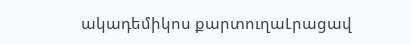ակադեմիկոս քարտուղաԼրացավ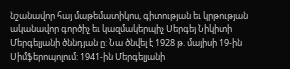նշանավոր հայ մաթեմատիկոս, գիտության եւ կրթության ականավոր գործիչ եւ կազմակերպիչ Սերգեյ Նիկիտի Մերգելյանի ծննդյան ը: Նա ծնվել է 1928 թ. մայիսի 19-ին Սիմֆերոպոլում: 1941-ին Մերգելյանի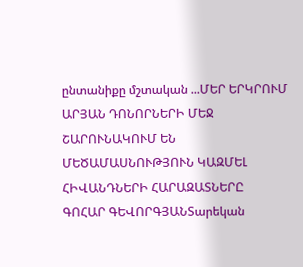ընտանիքը մշտական ...ՄԵՐ ԵՐԿՐՈՒՄ ԱՐՅԱՆ ԴՈՆՈՐՆԵՐԻ ՄԵՋ ՇԱՐՈՒՆԱԿՈՒՄ ԵՆ ՄԵԾԱՄԱՍՆՈՒԹՅՈՒՆ ԿԱԶՄԵԼ ՀԻՎԱՆԴՆԵՐԻ ՀԱՐԱԶԱՏՆԵՐԸ
ԳՈՀԱՐ ԳԵՎՈՐԳՅԱՆՏարեկան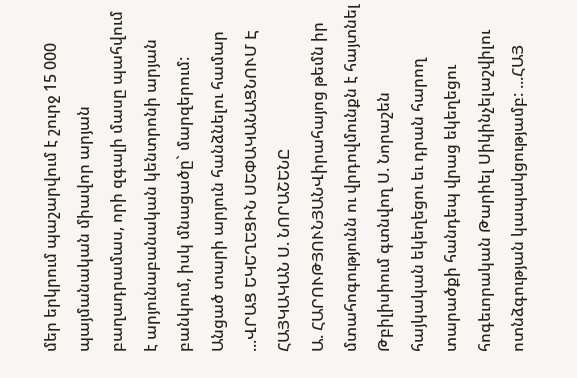մեր երկրում պաշարվում է շուրջ 15 000 պայմանական միավոր արյան բաղադրամաս, որի զգալի մասը պահվում է արյունաբանական կենտրոնի արյան բանկում, իսկ մնացածը` մարզերում: Անցած տարի արյուն հանձնելու համար ...ՎՐԱՑ ԵԿԵՂԵՑԻՆ ՍԵՓԱԿԱՆԱՑՆՈՒՄ Է ՀԱՅԿԱԿԱՆ Ս. ՆՈՐԱՇԵՆԸ
Ա. ՀԱՐՈՒԹՅՈՒՆՅԱՆՎիրահայոց թեմն իր մտահոգությունն ու վրդովմունքն է հայտնել Թբիլիսիում գտնվող Ս. Նորաշեն հայկական եկեղեցու եւ դրան հարող տարածքի հանդեպ վրաց եկեղեցու հոգեւորական Թարիել Սիկինչելաշվիլու ոտնձգության կապակցությամբ: ...ՀԱՅ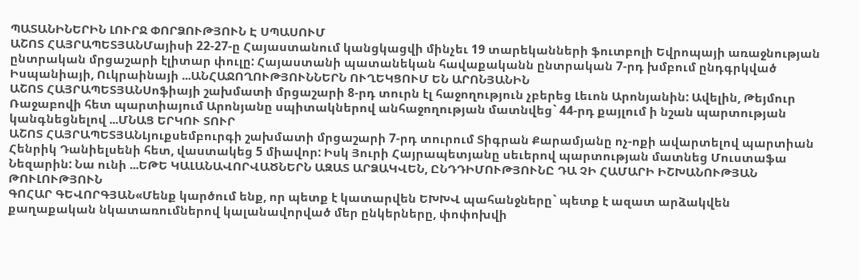ՊԱՏԱՆԻՆԵՐԻՆ ԼՈՒՐՋ ՓՈՐՁՈՒԹՅՈՒՆ Է ՍՊԱՍՈՒՄ
ԱՇՈՏ ՀԱՅՐԱՊԵՏՅԱՆՄայիսի 22-27-ը Հայաստանում կանցկացվի մինչեւ 19 տարեկանների ֆուտբոլի Եվրոպայի առաջնության ընտրական մրցաշարի էլիտար փուլը: Հայաստանի պատանեկան հավաքականն ընտրական 7-րդ խմբում ընդգրկված Իսպանիայի, Ուկրաինայի ...ԱՆՀԱՋՈՂՈՒԹՅՈՒՆՆԵՐՆ ՈՒՂԵԿՑՈՒՄ ԵՆ ԱՐՈՆՅԱՆԻՆ
ԱՇՈՏ ՀԱՅՐԱՊԵՏՅԱՆՍոֆիայի շախմատի մրցաշարի 8-րդ տուրն էլ հաջողություն չբերեց Լեւոն Արոնյանին: Ավելին, Թեյմուր Ռաջաբովի հետ պարտիայում Արոնյանը սպիտակներով անհաջողության մատնվեց` 44-րդ քայլում ի նշան պարտության կանգնեցնելով ...ՄՆԱՑ ԵՐԿՈՒ ՏՈՒՐ
ԱՇՈՏ ՀԱՅՐԱՊԵՏՅԱՆԼյուքսեմբուրգի շախմատի մրցաշարի 7-րդ տուրում Տիգրան Քարամյանը ոչ-ոքի ավարտելով պարտիան Հենրիկ Դանիելսենի հետ, վաստակեց 5 միավոր: Իսկ Յուրի Հայրապետյանը սեւերով պարտության մատնեց Մուստաֆա Նեզարին: Նա ունի ...ԵԹԵ ԿԱԼԱՆԱՎՈՐՎԱԾՆԵՐՆ ԱԶԱՏ ԱՐՁԱԿՎԵՆ, ԸՆԴԴԻՄՈՒԹՅՈՒՆԸ ԴԱ ՉԻ ՀԱՄԱՐԻ ԻՇԽԱՆՈՒԹՅԱՆ ԹՈՒԼՈՒԹՅՈՒՆ
ԳՈՀԱՐ ԳԵՎՈՐԳՅԱՆ«Մենք կարծում ենք, որ պետք է կատարվեն ԵԽԽՎ պահանջները` պետք է ազատ արձակվեն քաղաքական նկատառումներով կալանավորված մեր ընկերները, փոփոխվի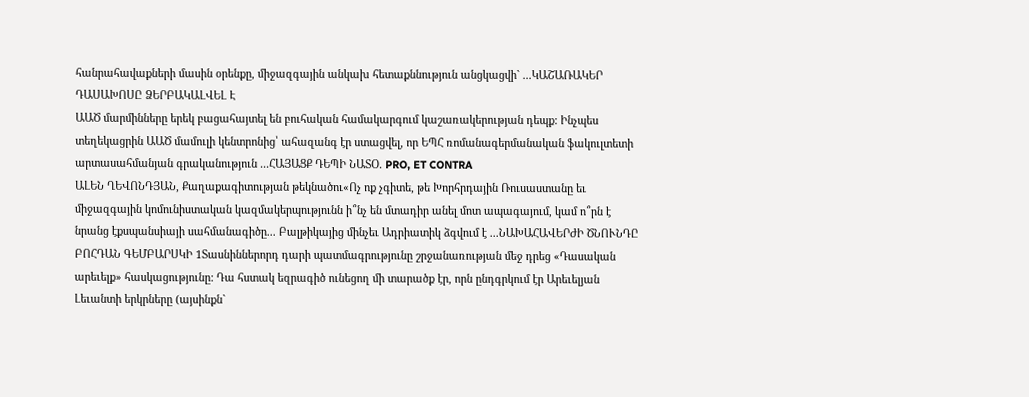հանրահավաքների մասին օրենքը, միջազգային անկախ հետաքննություն անցկացվի` ...ԿԱՇԱՌԱԿԵՐ ԴԱՍԱԽՈՍԸ ՁԵՐԲԱԿԱԼՎԵԼ Է
ԱԱԾ մարմինները երեկ բացահայտել են բուհական համակարգում կաշառակերության դեպք: Ինչպես տեղեկացրին ԱԱԾ մամուլի կենտրոնից՝ ահազանգ էր ստացվել, որ ԵՊՀ ռոմանագերմանական ֆակուլտետի արտասահմանյան գրականություն ...ՀԱՅԱՑՔ ԴԵՊԻ ՆԱՏՕ. PRO, ET CONTRA
ԱԼԵՆ ՂԵՎՈՆԴՅԱՆ, Քաղաքագիտության թեկնածու«Ոչ ոք չգիտե, թե Խորհրդային Ռուսաստանը եւ միջազգային կոմունիստական կազմակերպությունն ի՞նչ են մտադիր անել մոտ ապագայում, կամ ո՞րն է նրանց էքսպանսիայի սահմանագիծը... Բալթիկայից մինչեւ Ադրիատիկ ձգվում է ...ՆԱԽԱՀԱՎԵՐԺԻ ԾՆՈՒՆԴԸ
ԲՈՀԴԱՆ ԳԵՄԲԱՐՍԿԻ 1Տասնիններորդ դարի պատմագրությունը շրջանառության մեջ դրեց «Դասական արեւելք» հասկացությունը: Դա հստակ եզրագիծ ունեցող մի տարածք էր, որն ընդգրկում էր Արեւելյան Լեւանտի երկրները (այսինքն`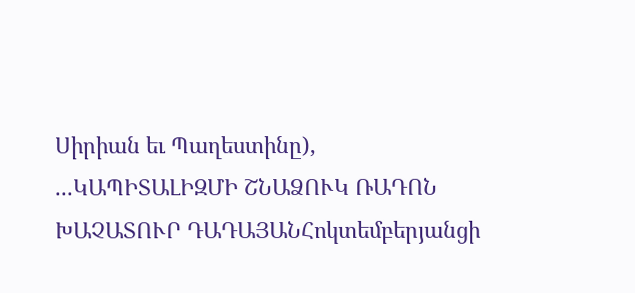Սիրիան եւ Պաղեստինը), ...ԿԱՊԻՏԱԼԻԶՄԻ ՇՆԱՁՈՒԿ ՌԱԴՈՆ
ԽԱՉԱՏՈՒՐ ԴԱԴԱՅԱՆՀոկտեմբերյանցի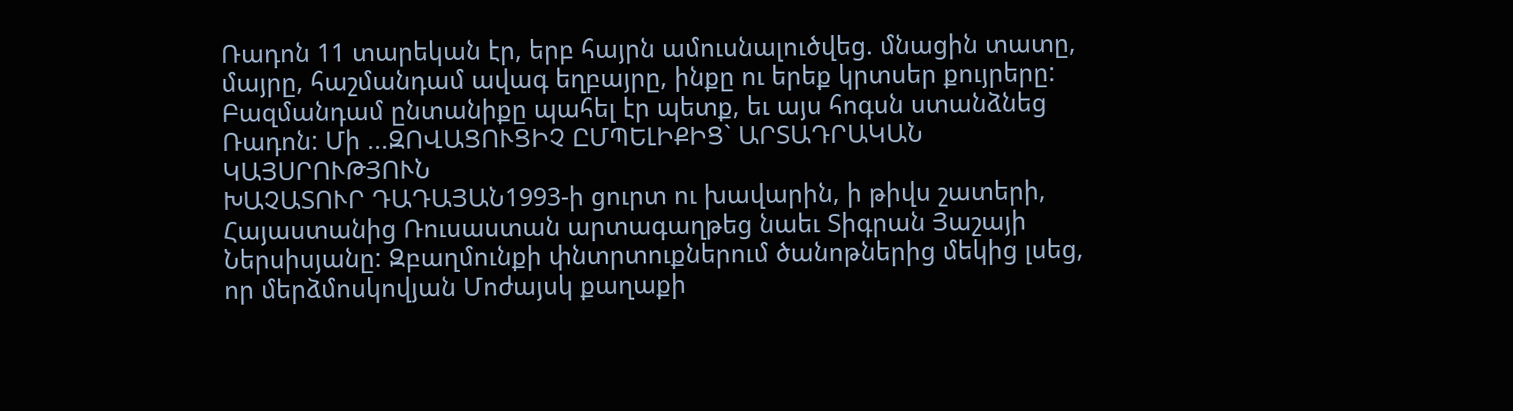Ռադոն 11 տարեկան էր, երբ հայրն ամուսնալուծվեց. մնացին տատը, մայրը, հաշմանդամ ավագ եղբայրը, ինքը ու երեք կրտսեր քույրերը: Բազմանդամ ընտանիքը պահել էր պետք, եւ այս հոգսն ստանձնեց Ռադոն: Մի ...ԶՈՎԱՑՈՒՑԻՉ ԸՄՊԵԼԻՔԻՑ` ԱՐՏԱԴՐԱԿԱՆ ԿԱՅՍՐՈՒԹՅՈՒՆ
ԽԱՉԱՏՈՒՐ ԴԱԴԱՅԱՆ1993-ի ցուրտ ու խավարին, ի թիվս շատերի, Հայաստանից Ռուսաստան արտագաղթեց նաեւ Տիգրան Յաշայի Ներսիսյանը: Զբաղմունքի փնտրտուքներում ծանոթներից մեկից լսեց, որ մերձմոսկովյան Մոժայսկ քաղաքի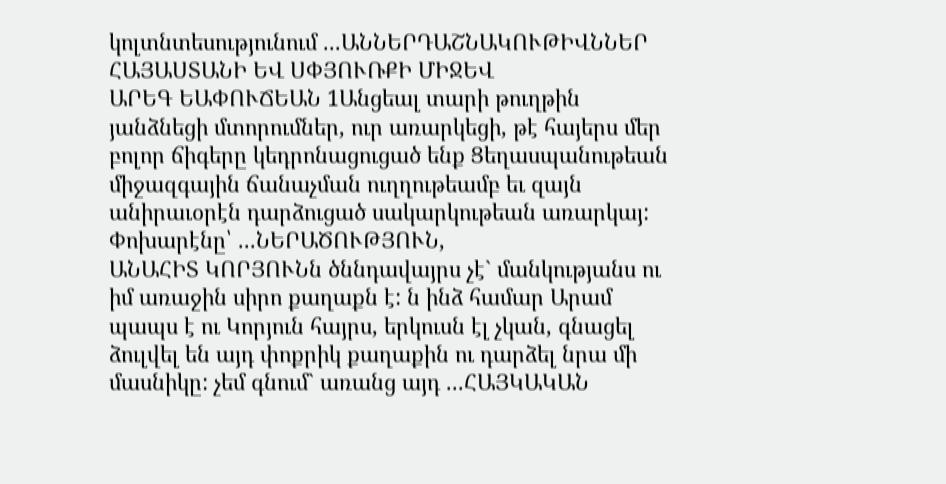կոլտնտեսությունում ...ԱՆՆԵՐԴԱՇՆԱԿՈՒԹԻՎՆՆԵՐ ՀԱՅԱՍՏԱՆԻ ԵՎ ՍՓՅՈՒՌՔԻ ՄԻՋԵՎ
ԱՐԵԳ ԵԱՓՈՒՃԵԱՆ 1Անցեալ տարի թուղթին յանձնեցի մտորումներ, ուր առարկեցի, թէ հայերս մեր բոլոր ճիգերը կեդրոնացուցած ենք Ցեղասպանութեան միջազգային ճանաչման ուղղութեամբ եւ զայն անիրաւօրէն դարձուցած սակարկութեան առարկայ: Փոխարէնը՝ ...ՆԵՐԱԾՈՒԹՅՈՒՆ,
ԱՆԱՀԻՏ ԿՈՐՅՈՒՆն ծննդավայրս չէ` մանկությանս ու իմ առաջին սիրո քաղաքն է: ն ինձ համար Արամ պապս է ու Կորյուն հայրս, երկուսն էլ չկան, գնացել ձուլվել են այդ փոքրիկ քաղաքին ու դարձել նրա մի մասնիկը: չեմ գնում` առանց այդ ...ՀԱՅԿԱԿԱՆ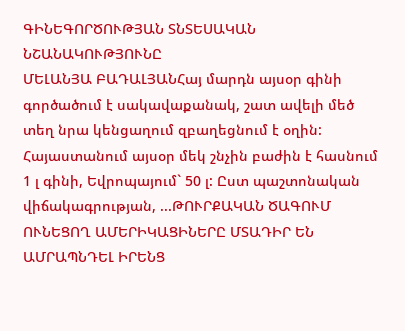ԳԻՆԵԳՈՐԾՈՒԹՅԱՆ ՏՆՏԵՍԱԿԱՆ ՆՇԱՆԱԿՈՒԹՅՈՒՆԸ
ՄԵԼԱՆՅԱ ԲԱԴԱԼՅԱՆՀայ մարդն այսօր գինի գործածում է սակավաքանակ, շատ ավելի մեծ տեղ նրա կենցաղում զբաղեցնում է օղին: Հայաստանում այսօր մեկ շնչին բաժին է հասնում 1 լ գինի, Եվրոպայում` 50 լ: Ըստ պաշտոնական վիճակագրության, ...ԹՈՒՐՔԱԿԱՆ ԾԱԳՈՒՄ ՈՒՆԵՑՈՂ ԱՄԵՐԻԿԱՑԻՆԵՐԸ ՄՏԱԴԻՐ ԵՆ ԱՄՐԱՊՆԴԵԼ ԻՐԵՆՑ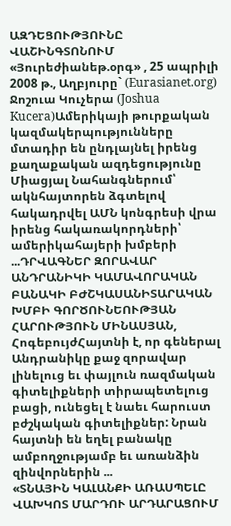ԱԶԴԵՑՈՒԹՅՈՒՆԸ ՎԱՇԻՆԳՏՈՆՈՒՄ
«Յուրեժիանեթ.օրգ» , 25 ապրիլի 2008 թ., Աղբյուրը` (Eurasianet.org) Ջոշուա Կուչերա (Joshua Kucera)Ամերիկայի թուրքական կազմակերպությունները մտադիր են ընդլայնել իրենց քաղաքական ազդեցությունը Միացյալ Նահանգներում՝ ակնհայտորեն ձգտելով հակադրվել ԱՄՆ կոնգրեսի վրա իրենց հակառակորդների՝ ամերիկահայերի խմբերի ...ԴՐՎԱԳՆԵՐ ԶՈՐԱՎԱՐ ԱՆԴՐԱՆԻԿԻ ԿԱՄԱՎՈՐԱԿԱՆ ԲԱՆԱԿԻ ԲԺՇԿԱՍԱՆԻՏԱՐԱԿԱՆ ԽՄԲԻ ԳՈՐԾՈՒՆԵՈՒԹՅԱՆ
ՀԱՐՈՒԹՅՈՒՆ ՄԻՆԱՍՅԱՆ, ՀոգեբույժՀայտնի է, որ գեներալ Անդրանիկը քաջ զորավար լինելուց եւ փայլուն ռազմական գիտելիքների տիրապետելուց բացի, ունեցել է նաեւ հարուստ բժշկական գիտելիքներ: Նրան հայտնի են եղել բանակը ամբողջությամբ եւ առանձին զինվորներին ...
«ՏՆԱՅԻՆ ԿԱԼԱՆՔԻ ԱՌԱՍՊԵԼԸ ՎԱԽԿՈՏ ՄԱՐԴՈՒ ԱՐԴԱՐԱՑՈՒՄ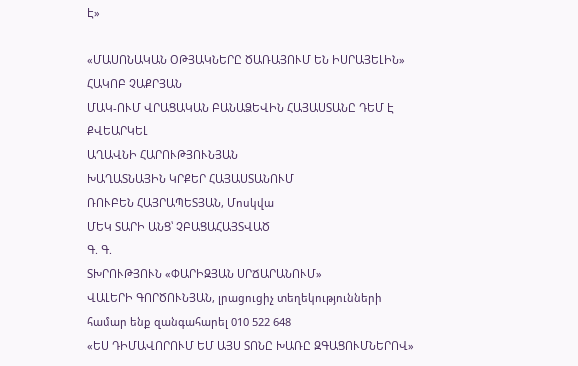Է»

«ՄԱՍՈՆԱԿԱՆ ՕԹՅԱԿՆԵՐԸ ԾԱՌԱՅՈՒՄ ԵՆ ԻՍՐԱՅԵԼԻՆ»
ՀԱԿՈԲ ՉԱՔՐՅԱՆ
ՄԱԿ-ՈՒՄ ՎՐԱՑԱԿԱՆ ԲԱՆԱՁԵՎԻՆ ՀԱՅԱՍՏԱՆԸ ԴԵՄ Է ՔՎԵԱՐԿԵԼ
ԱՂԱՎՆԻ ՀԱՐՈՒԹՅՈՒՆՅԱՆ
ԽԱՂԱՏՆԱՅԻՆ ԿՐՔԵՐ ՀԱՅԱՍՏԱՆՈՒՄ
ՌՈՒԲԵՆ ՀԱՅՐԱՊԵՏՅԱՆ, Մոսկվա
ՄԵԿ ՏԱՐԻ ԱՆՑ՝ ՉԲԱՑԱՀԱՅՏՎԱԾ
Գ. Գ.
ՏԽՐՈՒԹՅՈՒՆ «ՓԱՐԻԶՅԱՆ ՍՐՃԱՐԱՆՈՒՄ»
ՎԱԼԵՐԻ ԳՈՐԾՈՒՆՅԱՆ, լրացուցիչ տեղեկությունների համար ենք զանգահարել 010 522 648
«ԵՍ ԴԻՄԱՎՈՐՈՒՄ ԵՄ ԱՅՍ ՏՈՆԸ ԽԱՌԸ ԶԳԱՑՈՒՄՆԵՐՈՎ»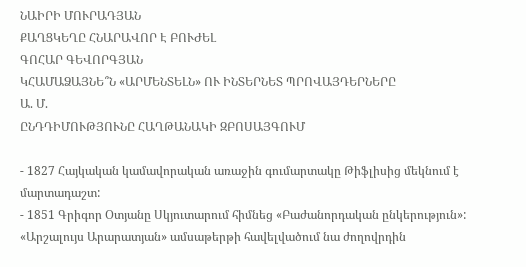ՆԱԻՐԻ ՄՈՒՐԱԴՅԱՆ
ՔԱՂՑԿԵՂԸ ՀՆԱՐԱՎՈՐ Է ԲՈՒԺԵԼ
ԳՈՀԱՐ ԳԵՎՈՐԳՅԱՆ
ԿՀԱՄԱՁԱՅՆԵ՞Ն «ԱՐՄԵՆՏԵԼՆ» ՈՒ ԻՆՏԵՐՆԵՏ ՊՐՈՎԱՅԴԵՐՆԵՐԸ
Ա. Մ.
ԸՆԴԴԻՄՈՒԹՅՈՒՆԸ ՀԱՂԹԱՆԱԿԻ ԶԲՈՍԱՅԳՈՒՄ

- 1827 Հայկական կամավորական առաջին գումարտակը Թիֆլիսից մեկնում է մարտադաշտ:
- 1851 Գրիգոր Օտյանը Սկյուտարում հիմնեց «Բաժանորդական ընկերություն»: «Արշալույս Արարատյան» ամսաթերթի հավելվածում նա ժողովրդին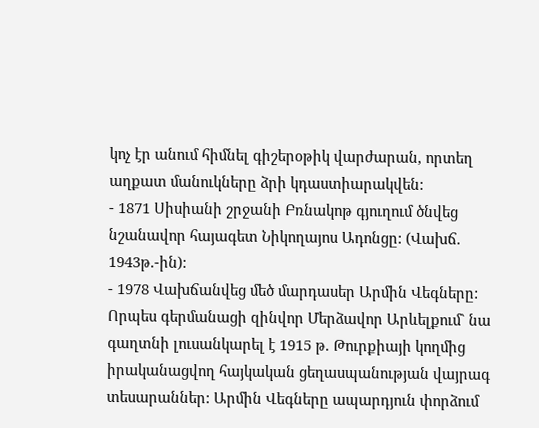կոչ էր անում հիմնել գիշերօթիկ վարժարան, որտեղ աղքատ մանուկները ձրի կդաստիարակվեն:
- 1871 Սիսիանի շրջանի Բռնակոթ գյուղում ծնվեց նշանավոր հայագետ Նիկողայոս Ադոնցը: (Վախճ. 1943թ.-ին):
- 1978 Վախճանվեց մեծ մարդասեր Արմին Վեգները: Որպես գերմանացի զինվոր Մերձավոր Արևելքում` նա գաղտնի լուսանկարել է 1915 թ. Թուրքիայի կողմից իրականացվող հայկական ցեղասպանության վայրագ տեսարաններ: Արմին Վեգները ապարդյուն փորձում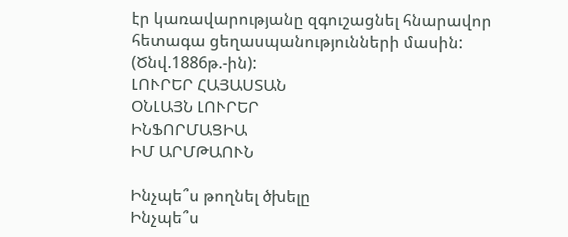էր կառավարությանը զգուշացնել հնարավոր հետագա ցեղասպանությունների մասին: (Ծնվ.1886թ.-ին):
ԼՈՒՐԵՐ ՀԱՅԱՍՏԱՆ
ՕՆԼԱՅՆ ԼՈՒՐԵՐ
ԻՆՖՈՐՄԱՑԻԱ
ԻՄ ԱՐՄԹԱՈՒՆ

Ինչպե՞ս թողնել ծխելը
Ինչպե՞ս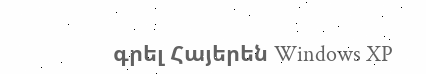գրել Հայերեն Windows XP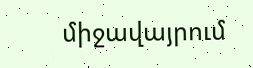միջավայրում